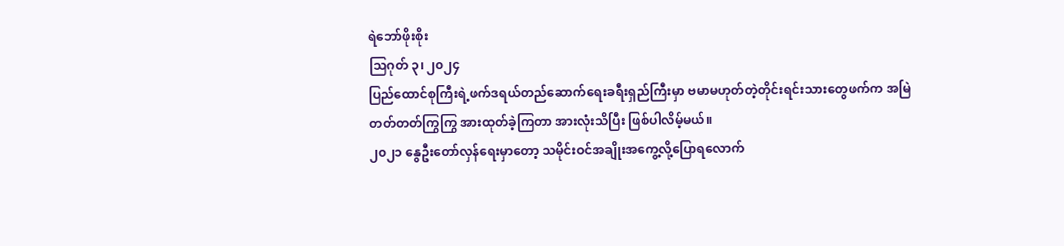ရဲဘော်ဖိုးစိုး
သြဂုတ် ၃၊ ၂၀၂၄
ပြည်ထောင်စုကြီးရဲ့ဖက်ဒရယ်တည်ဆောက်ရေးခရီးရှည်ကြီးမှာ ဗမာမဟုတ်တဲ့တိုင်းရင်းသားတွေဖက်က အမြဲတတ်တတ်ကြွကြွ အားထုတ်ခဲ့ကြတာ အားလုံးသိပြီး ဖြစ်ပါလိမ့်မယ်။
၂၀၂၁ နွေဦးတော်လှန်ရေးမှာတော့ သမိုင်းဝင်အချိုးအကွေ့လို့ပြောရလောက်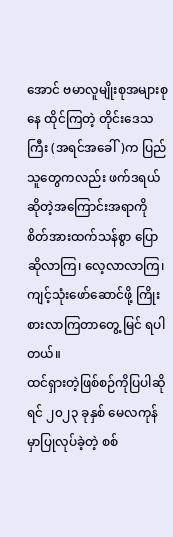အောင် ဗမာလူမျိုးစုအများစုနေ ထိုင်ကြတဲ့ တိုင်းဒေသကြီး (အရင်အခေါ်)က ပြည်သူတွေကလည်း ဖက်ဒရယ်ဆိုတဲ့အကြောင်းအရာကို စိတ်အားထက်သန်စွာ ပြောဆိုလာကြ၊ လေ့လာလာကြ၊ ကျင့်သုံးဖော်ဆောင်ဖို့ ကြိုးစားလာကြတာတွေ့ မြင် ရပါတယ်။
ထင်ရှားတဲ့ဖြစ်စဉ်ကိုပြပါဆိုရင် ၂၀၂၃ ခုနှစ် မေလကုန်မှာပြုလုပ်ခဲ့တဲ့ စစ်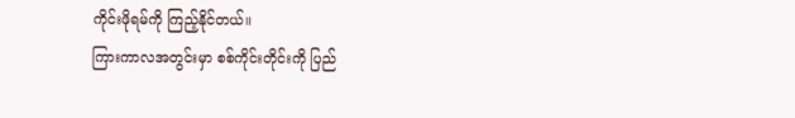ကိုင်းဖိုရမ်ကို ကြည့်နိုင်တယ်။
ကြားကာလအတွင်းမှာ စစ်ကိုင်းတိုင်းကို ပြည်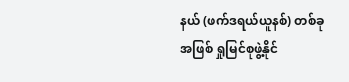နယ် (ဖက်ဒရယ်ယူနစ်) တစ်ခုအဖြစ် ရှုမြင်စုဖွဲ့နိုင်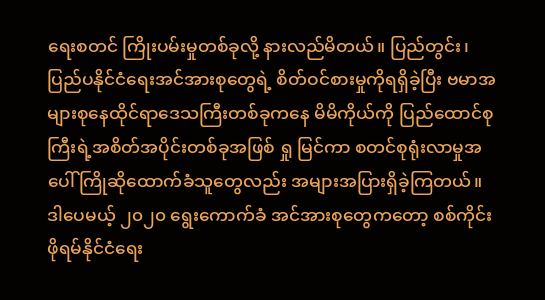ရေးစတင် ကြိုးပမ်းမှုတစ်ခုလို့ နားလည်မိတယ်။ ပြည်တွင်း၊ ပြည်ပနိုင်ငံရေးအင်အားစုတွေရဲ့ စိတ်ဝင်စားမှုကိုရရှိခဲ့ပြီး ဗမာအများစုနေထိုင်ရာဒေသကြီးတစ်ခုကနေ မိမိကိုယ်ကို ပြည်ထောင်စုကြီးရဲ့အစိတ်အပိုင်းတစ်ခုအဖြစ် ရှု မြင်ကာ စတင်စုရုံးလာမှုအပေါ် ကြိုဆိုထောက်ခံသူတွေလည်း အများအပြားရှိခဲ့ကြတယ်။
ဒါပေမယ့် ၂၀၂၀ ရွေးကောက်ခံ အင်အားစုတွေကတော့ စစ်ကိုင်းဖိုရမ်နိုင်ငံရေး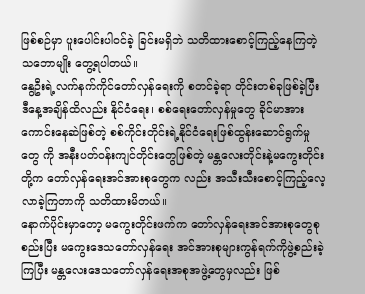ဖြစ်စဉ်မှာ ပူးပေါင်းပါဝင်ခဲ့ ခြင်းမရှိဘဲ သတိထားစောင့်ကြည့်နေကြတဲ့သဘောမျိုး တွေ့ရပါတယ်။
နွေဦးရဲ့လက်နက်ကိုင်တော်လှန်ရေးကို စတင်ခဲ့ရာ တိုင်းတစ်ခုဖြစ်ခဲ့ပြီး ဒီနေ့အချိန်ထိလည်း နိုင်ငံရေး၊ စစ်ရေးတော်လှန်မှုတွေ ခိုင်မာအားကောင်းနေဆဲဖြစ်တဲ့ စစ်ကိုင်းတိုင်းရဲ့နိုင်ငံရေးဖြစ်ထွန်းဆောင်ရွက်မှုတွေ ကို အနီးပတ်ဝန်းကျင်တိုင်းတွေဖြစ်တဲ့ မန္တလေးတိုင်းနဲ့မကွေးတိုင်းတို့က တော်လှန်ရေးအင်အားစုတွေက လည်း အသီးသီးစောင့်ကြည့်လေ့လာခဲ့ကြတာကို သတိထားမိတယ်။
နောက်ပိုင်းမှာတော့ မကွေးတိုင်းဖက်က တော်လှန်ရေးအင်အားစုတွေစုစည်းပြီး မကွေးဒေသတော်လှန်ရေး အင်အားစုများကွန်ရက်ကိုဖွဲ့စည်းခဲ့ကြပြီး မန္တလေးဒေသတော်လှန်ရေးအစုအဖွဲ့တွေမှလည်း ဖြစ်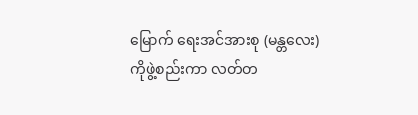မြောက် ရေးအင်အားစု (မန္တလေး) ကိုဖွဲ့စည်းကာ လတ်တ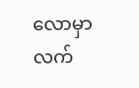လောမှာ လက်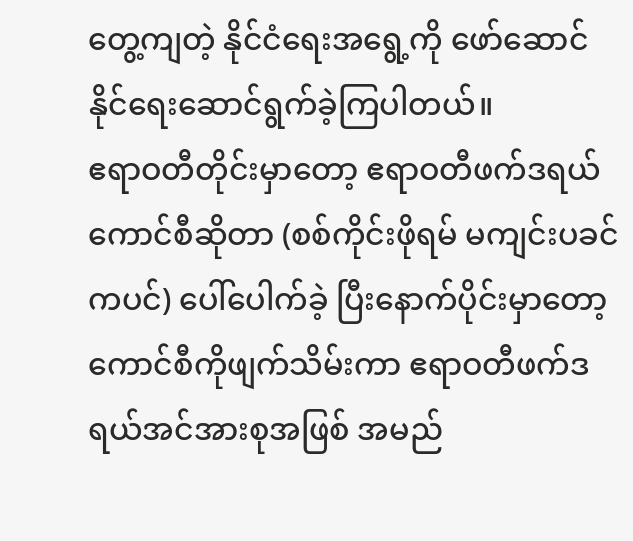တွေ့ကျတဲ့ နိုင်ငံရေးအရွေ့ကို ဖော်ဆောင် နိုင်ရေးဆောင်ရွက်ခဲ့ကြပါတယ်။
ဧရာဝတီတိုင်းမှာတော့ ဧရာဝတီဖက်ဒရယ်ကောင်စီဆိုတာ (စစ်ကိုင်းဖိုရမ် မကျင်းပခင်ကပင်) ပေါ်ပေါက်ခဲ့ ပြီးနောက်ပိုင်းမှာတော့ ကောင်စီကိုဖျက်သိမ်းကာ ဧရာဝတီဖက်ဒရယ်အင်အားစုအဖြစ် အမည်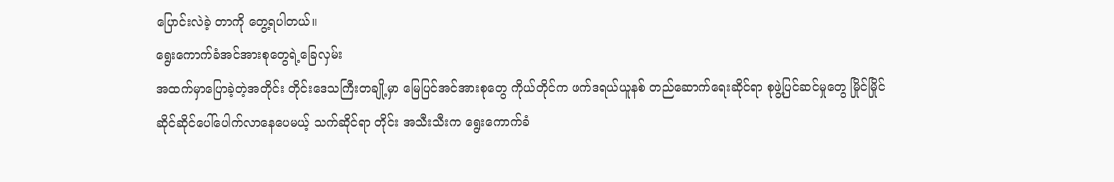ပြောင်းလဲခဲ့ တာကို တွေ့ရပါတယ်။
ရွေးကောက်ခံအင်အားစုတွေရဲ့ခြေလှမ်း
အထက်မှာပြောခဲ့တဲ့အတိုင်း တိုင်းဒေသကြီးတချို့မှာ မြေပြင်အင်အားစုတွေ ကိုယ်တိုင်က ဖက်ဒရယ်ယူနစ် တည်ဆောက်ရေးဆိုင်ရာ စုဖွဲ့ပြင်ဆင်မှုတွေ မြိုင်မြိုင်ဆိုင်ဆိုင်ပေါ်ပေါက်လာနေပေမယ့် သက်ဆိုင်ရာ တိုင်း အသီးသီးက ရွေးကောက်ခံ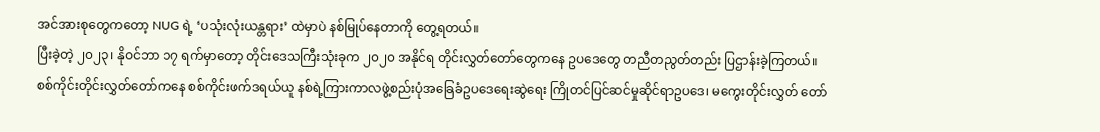အင်အားစုတွေကတော့ NUG ရဲ့ ‘ပသုံးလုံးယန္တရား’ ထဲမှာပဲ နစ်မြုပ်နေတာကို တွေ့ရတယ်။
ပြီးခဲ့တဲ့ ၂၀၂၃၊ နိုဝင်ဘာ ၁၇ ရက်မှာတော့ တိုင်းဒေသကြီးသုံးခုက ၂၀၂၀ အနိုင်ရ တိုင်းလွှတ်တော်တွေကနေ ဥပဒေတွေ တညီတညွတ်တည်း ပြဌာန်းခဲ့ကြတယ်။ စစ်ကိုင်းတိုင်းလွှတ်တော်ကနေ စစ်ကိုင်းဖက်ဒရယ်ယူ နစ်ရဲ့ကြားကာလဖွဲ့စည်းပုံအခြေခံဥပဒေရေးဆွဲရေး ကြိုတင်ပြင်ဆင်မှုဆိုင်ရာဥပဒေ၊ မကွေးတိုင်းလွှတ် တော်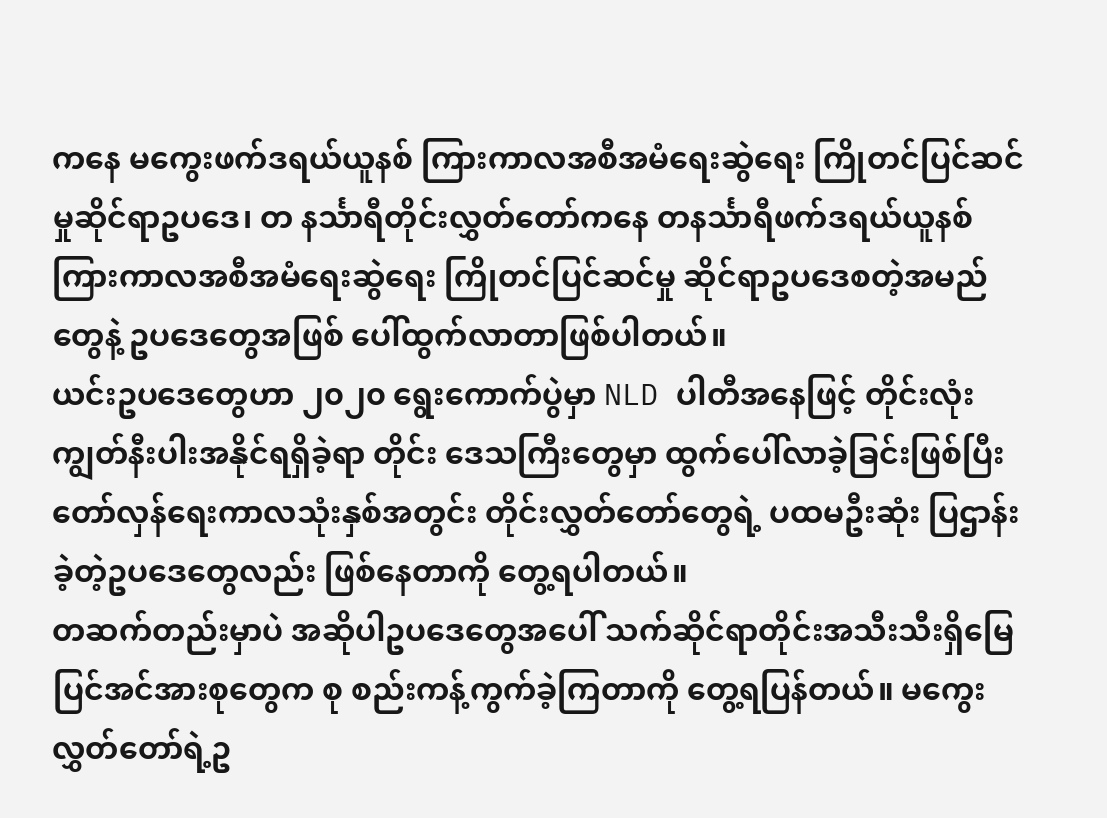ကနေ မကွေးဖက်ဒရယ်ယူနစ် ကြားကာလအစီအမံရေးဆွဲရေး ကြိုတင်ပြင်ဆင်မှုဆိုင်ရာဥပဒေ၊ တ နင်္သာရီတိုင်းလွှတ်တော်ကနေ တနင်္သာရီဖက်ဒရယ်ယူနစ်ကြားကာလအစီအမံရေးဆွဲရေး ကြိုတင်ပြင်ဆင်မှု ဆိုင်ရာဥပဒေစတဲ့အမည်တွေနဲ့ ဥပဒေတွေအဖြစ် ပေါ်ထွက်လာတာဖြစ်ပါတယ်။
ယင်းဥပဒေတွေဟာ ၂၀၂၀ ရွေးကောက်ပွဲမှာ NLD ပါတီအနေဖြင့် တိုင်းလုံးကျွတ်နီးပါးအနိုင်ရရှိခဲ့ရာ တိုင်း ဒေသကြီးတွေမှာ ထွက်ပေါ်လာခဲ့ခြင်းဖြစ်ပြီး တော်လှန်ရေးကာလသုံးနှစ်အတွင်း တိုင်းလွှတ်တော်တွေရဲ့ ပထမဦးဆုံး ပြဌာန်းခဲ့တဲ့ဥပဒေတွေလည်း ဖြစ်နေတာကို တွေ့ရပါတယ်။
တဆက်တည်းမှာပဲ အဆိုပါဥပဒေတွေအပေါ် သက်ဆိုင်ရာတိုင်းအသီးသီးရှိမြေပြင်အင်အားစုတွေက စု စည်းကန့်ကွက်ခဲ့ကြတာကို တွေ့ရပြန်တယ်။ မကွေးလွှတ်တော်ရဲ့ဥ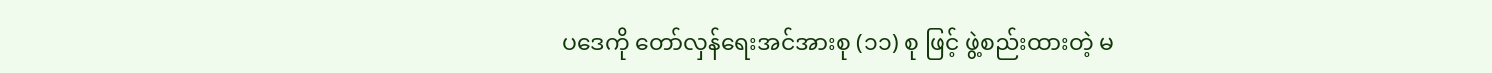ပဒေကို တော်လှန်ရေးအင်အားစု (၁၁) စု ဖြင့် ဖွဲ့စည်းထားတဲ့ မ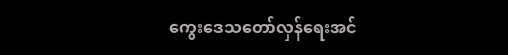ကွေးဒေသတော်လှန်ရေးအင်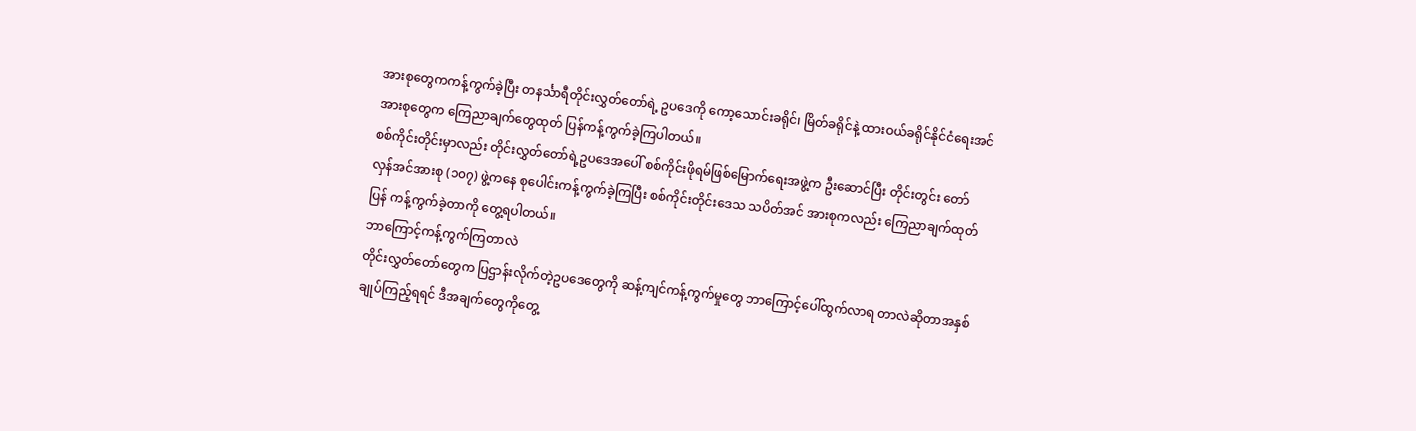အားစုတွေကကန့်ကွက်ခဲ့ပြီး တနင်္သာရီတိုင်းလွှတ်တော်ရဲ့ ဥပဒေကို ကော့သောင်းခရိုင်၊ မြိတ်ခရိုင်နဲ့ ထားဝယ်ခရိုင်နိုင်ငံရေးအင်အားစုတွေက ကြေညာချက်တွေထုတ် ပြန်ကန့်ကွက်ခဲ့ကြပါတယ်။
စစ်ကိုင်းတိုင်းမှာလည်း တိုင်းလွှတ်တော်ရဲ့ဥပဒေအပေါ် စစ်ကိုင်းဖိုရမ်ဖြစ်မြောက်ရေးအဖွဲ့က ဦးဆောင်ပြီး တိုင်းတွင်း တော်လှန်အင်အားစု (၁၀၇) ဖွဲ့ကနေ စုပေါင်းကန့်ကွက်ခဲ့ကြပြီး စစ်ကိုင်းတိုင်းဒေသ သပိတ်အင် အားစုကလည်း ကြေညာချက်ထုတ်ပြန် ကန့်ကွက်ခဲ့တာကို တွေ့ရပါတယ်။
ဘာကြောင့်ကန့်ကွက်ကြတာလဲ
တိုင်းလွှတ်တော်တွေက ပြဌာန်းလိုက်တဲ့ဥပဒေတွေကို ဆန့်ကျင်ကန့်ကွက်မှုတွေ ဘာကြောင့်ပေါ်ထွက်လာရ တာလဲဆိုတာအနှစ်ချုပ်ကြည့်ရရင် ဒီအချက်တွေကိုတွေ့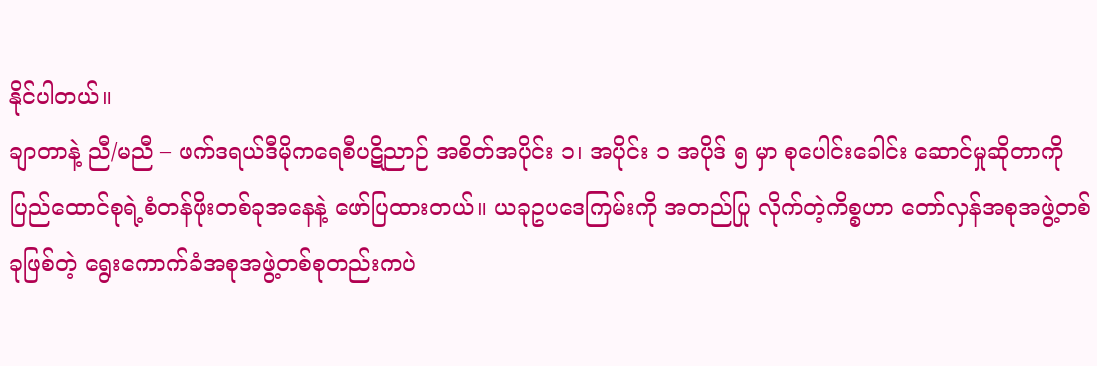နိုင်ပါတယ်။
ချာတာနဲ့ ညီ/မညီ – ဖက်ဒရယ်ဒီမိုကရေစီပဋိညာဉ် အစိတ်အပိုင်း ၁၊ အပိုင်း ၁ အပိုဒ် ၅ မှာ စုပေါင်းခေါင်း ဆောင်မှုဆိုတာကို ပြည်ထောင်စုရဲ့စံတန်ဖိုးတစ်ခုအနေနဲ့ ဖော်ပြထားတယ်။ ယခုဥပဒေကြမ်းကို အတည်ပြု လိုက်တဲ့ကိစ္စဟာ တော်လှန်အစုအဖွဲ့တစ်ခုဖြစ်တဲ့ ရွေးကောက်ခံအစုအဖွဲ့တစ်စုတည်းကပဲ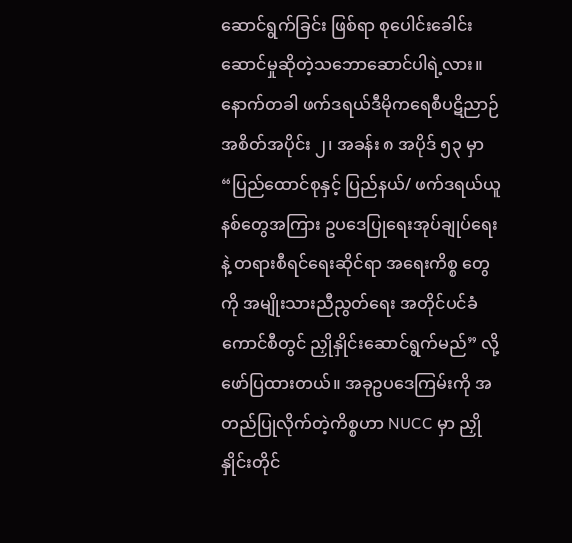ဆောင်ရွက်ခြင်း ဖြစ်ရာ စုပေါင်းခေါင်းဆောင်မှုဆိုတဲ့သဘောဆောင်ပါရဲ့လား။
နောက်တခါ ဖက်ဒရယ်ဒီမိုကရေစီပဋိညာဉ် အစိတ်အပိုင်း ၂၊ အခန်း ၈ အပိုဒ် ၅၃ မှာ “ပြည်ထောင်စုနှင့် ပြည်နယ်/ ဖက်ဒရယ်ယူနစ်တွေအကြား ဥပဒေပြုရေးအုပ်ချုပ်ရေးနဲ့ တရားစီရင်ရေးဆိုင်ရာ အရေးကိစ္စ တွေကို အမျိုးသားညီညွတ်ရေး အတိုင်ပင်ခံကောင်စီတွင် ညှိုနှိုင်းဆောင်ရွက်မည်” လို့ဖော်ပြထားတယ်။ အခုဥပဒေကြမ်းကို အတည်ပြုလိုက်တဲ့ကိစ္စဟာ NUCC မှာ ညှိုနှိုင်းတိုင်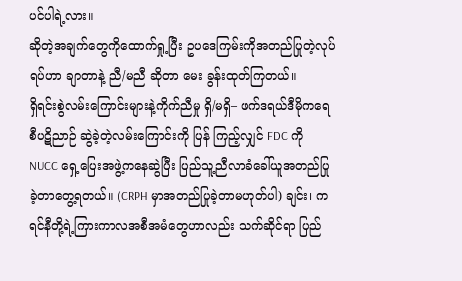ပင်ပါရဲ့လား။
ဆိုတဲ့အချက်တွေကိုထောက်ရှု့ပြီး ဥပဒေကြမ်းကိုအတည်ပြုတဲ့လုပ်ရပ်ဟာ ချာတာနဲ့ ညီ/မညီ ဆိုတာ မေး ခွန်းထုတ်ကြတယ်။
ရှိရင်းစွဲလမ်းကြောင်းများနဲ့ကိုက်ညီမှု ရှိ/မရှိ– ဖက်ဒရယ်ဒီမိုကရေစီပဋိညာဉ် ဆွဲခဲ့တဲ့လမ်းကြောင်းကို ပြန် ကြည့်လျှင် FDC ကို NUCC ရှေ့ပြေးအဖွဲ့ကနေဆွဲပြီး ပြည်သူ့ညီလာခံခေါ်ယူအတည်ပြုခဲ့တာတွေ့ရတယ်။ (CRPH မှာအတည်ပြုခဲ့တာမဟုတ်ပါ) ချင်း၊ ကရင်နီတို့ရဲ့ကြားကာလအစီအမံတွေဟာလည်း သက်ဆိုင်ရာ ပြည်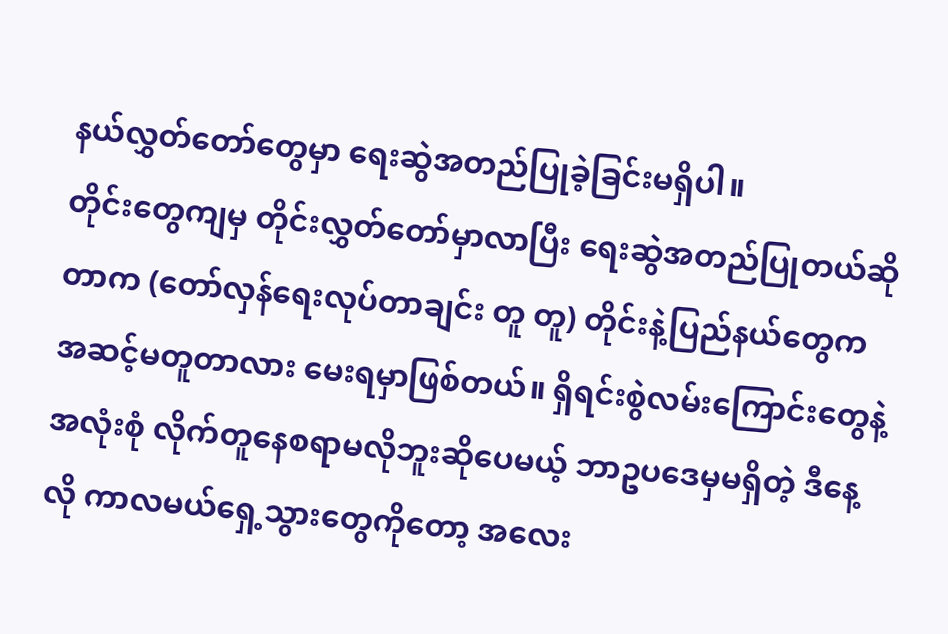နယ်လွှတ်တော်တွေမှာ ရေးဆွဲအတည်ပြုခဲ့ခြင်းမရှိပါ။
တိုင်းတွေကျမှ တိုင်းလွှတ်တော်မှာလာပြီး ရေးဆွဲအတည်ပြုတယ်ဆိုတာက (တော်လှန်ရေးလုပ်တာချင်း တူ တူ) တိုင်းနဲ့ပြည်နယ်တွေက အဆင့်မတူတာလား မေးရမှာဖြစ်တယ်။ ရှိရင်းစွဲလမ်းကြောင်းတွေနဲ့ အလုံးစုံ လိုက်တူနေစရာမလိုဘူးဆိုပေမယ့် ဘာဥပဒေမှမရှိတဲ့ ဒီနေ့လို ကာလမယ်ရှေ့သွားတွေကိုတော့ အလေး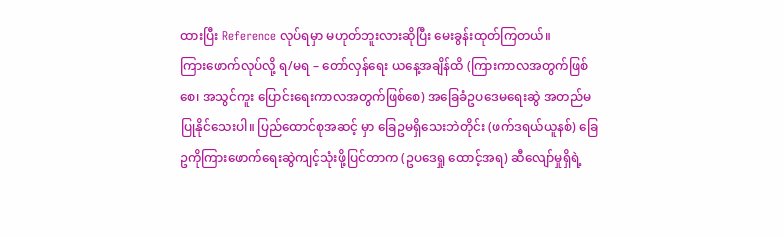ထားပြီး Reference လုပ်ရမှာ မဟုတ်ဘူးလားဆိုပြီး မေးခွန်းထုတ်ကြတယ်။
ကြားဖောက်လုပ်လို့ ရ/မရ – တော်လှန်ရေး ယနေ့အချိန်ထိ (ကြားကာလအတွက်ဖြစ်စေ၊ အသွင်ကူး ပြောင်းရေးကာလအတွက်ဖြစ်စေ) အခြေခံဥပဒေမရေးဆွဲ အတည်မပြုနိုင်သေးပါ။ ပြည်ထောင်စုအဆင့် မှာ ခြေဥမရှိသေးဘဲတိုင်း (ဖက်ဒရယ်ယူနစ်) ခြေဥကိုကြားဖောက်ရေးဆွဲကျင့်သုံးဖို့ပြင်တာက (ဥပဒေရှု ထောင့်အရ) ဆီလျော်မှုရှိရဲ့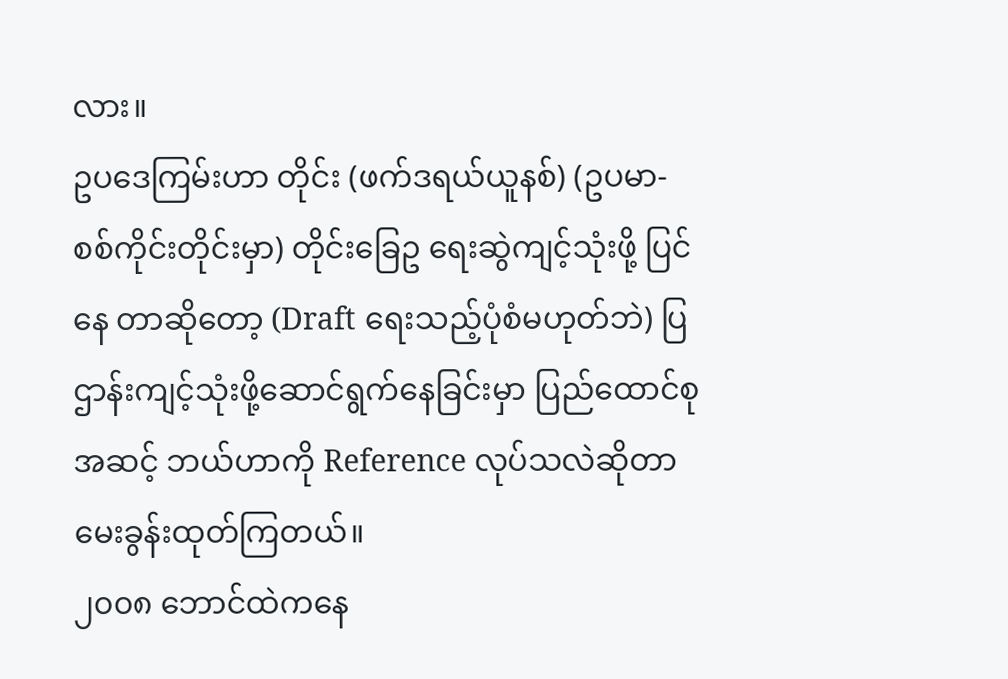လား။
ဥပဒေကြမ်းဟာ တိုင်း (ဖက်ဒရယ်ယူနစ်) (ဥပမာ- စစ်ကိုင်းတိုင်းမှာ) တိုင်းခြေဥ ရေးဆွဲကျင့်သုံးဖို့ ပြင်နေ တာဆိုတော့ (Draft ရေးသည့်ပုံစံမဟုတ်ဘဲ) ပြဌာန်းကျင့်သုံးဖို့ဆောင်ရွက်နေခြင်းမှာ ပြည်ထောင်စုအဆင့် ဘယ်ဟာကို Reference လုပ်သလဲဆိုတာ မေးခွန်းထုတ်ကြတယ်။
၂၀၀၈ ဘောင်ထဲကနေ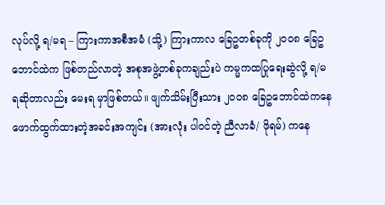လုပ်လို့ ရ/မရ – ကြားကာအစီအမံ (သို့) ကြားကာလ ခြေဥတစ်ခုကို ၂၀၀၈ ခြေဥ ဘောင်ထဲက ဖြစ်တည်လာတဲ့ အစုအဖွဲ့တစ်ခုကချည်းပဲ ကမ္မကထပြုရေးဆွဲလို့ ရ/မရဆိုတာလည်း မေးရ မှာဖြစ်တယ်။ ဖျက်သိမ်းပြီးသား ၂၀၀၈ ခြေဥဘောင်ထဲကနေ ဖောက်ထွက်ထားတဲ့အခင်းအကျင်း (အားလုံး ပါဝင်တဲ့ ညီလာခံ/ ဖိုရမ်) ကနေ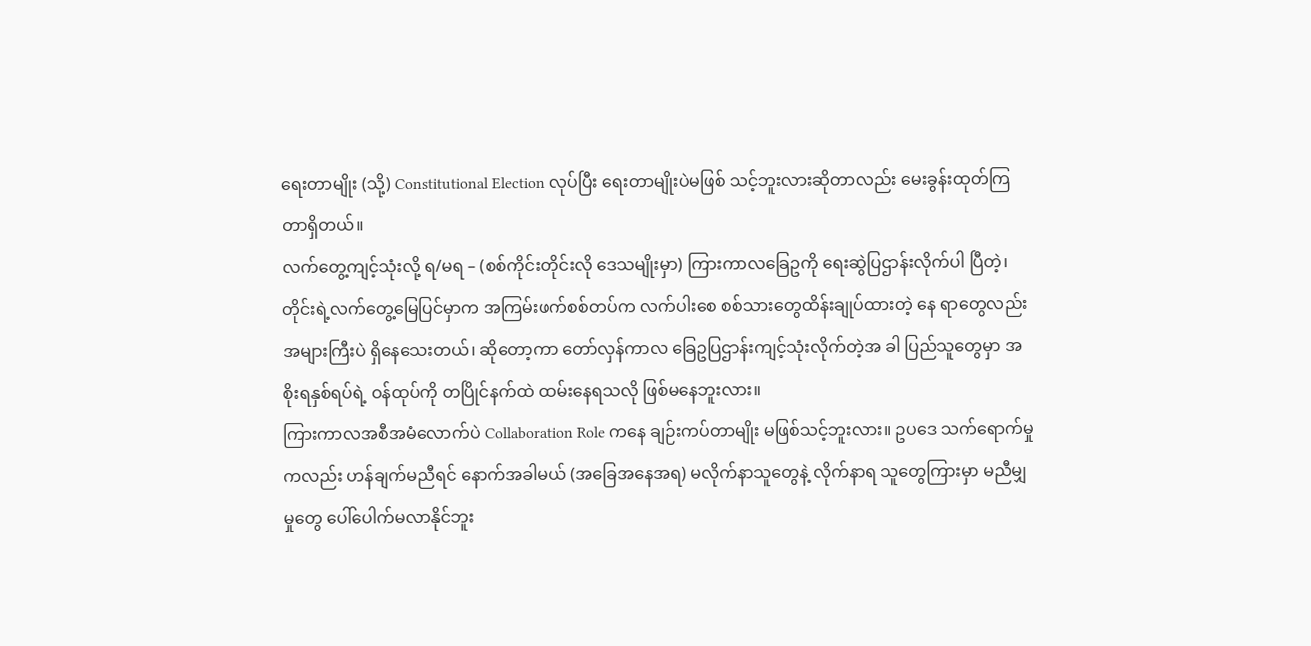ရေးတာမျိုး (သို့) Constitutional Election လုပ်ပြီး ရေးတာမျိုးပဲမဖြစ် သင့်ဘူးလားဆိုတာလည်း မေးခွန်းထုတ်ကြတာရှိတယ်။
လက်တွေ့ကျင့်သုံးလို့ ရ/မရ – (စစ်ကိုင်းတိုင်းလို ဒေသမျိုးမှာ) ကြားကာလခြေဥကို ရေးဆွဲပြဌာန်းလိုက်ပါ ပြီတဲ့၊ တိုင်းရဲ့လက်တွေ့မြေပြင်မှာက အကြမ်းဖက်စစ်တပ်က လက်ပါးစေ စစ်သားတွေထိန်းချုပ်ထားတဲ့ နေ ရာတွေလည်းအများကြီးပဲ ရှိနေသေးတယ်၊ ဆိုတော့ကာ တော်လှန်ကာလ ခြေဥပြဌာန်းကျင့်သုံးလိုက်တဲ့အ ခါ ပြည်သူတွေမှာ အစိုးရနှစ်ရပ်ရဲ့ ဝန်ထုပ်ကို တပြိုင်နက်ထဲ ထမ်းနေရသလို ဖြစ်မနေဘူးလား။
ကြားကာလအစီအမံလောက်ပဲ Collaboration Role ကနေ ချဉ်းကပ်တာမျိုး မဖြစ်သင့်ဘူးလား။ ဥပဒေ သက်ရောက်မှုကလည်း ဟန်ချက်မညီရင် နောက်အခါမယ် (အခြေအနေအရ) မလိုက်နာသူတွေနဲ့ လိုက်နာရ သူတွေကြားမှာ မညီမျှမှုတွေ ပေါ်ပေါက်မလာနိုင်ဘူး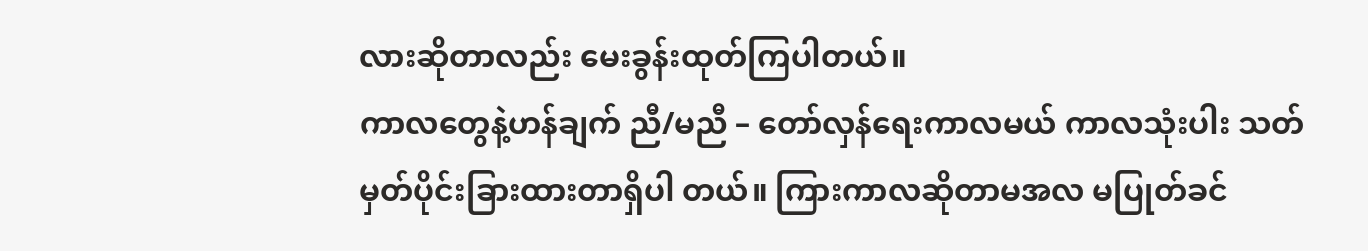လားဆိုတာလည်း မေးခွန်းထုတ်ကြပါတယ်။
ကာလတွေနဲ့ဟန်ချက် ညီ/မညီ – တော်လှန်ရေးကာလမယ် ကာလသုံးပါး သတ်မှတ်ပိုင်းခြားထားတာရှိပါ တယ်။ ကြားကာလဆိုတာမအလ မပြုတ်ခင်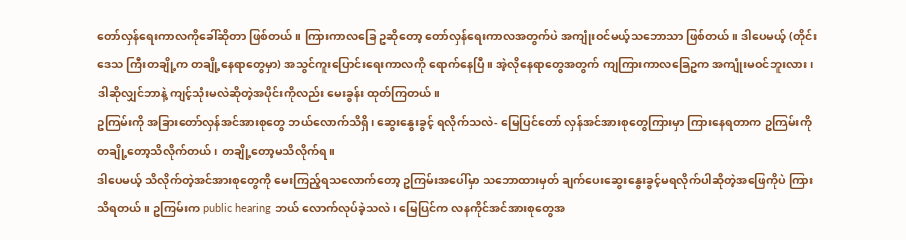တော်လှန်ရေးကာလကိုခေါ်ဆိုတာ ဖြစ်တယ်။ ကြားကာလခြေ ဥဆိုတော့ တော်လှန်ရေးကာလအတွက်ပဲ အကျုံးဝင်မယ့်သဘောသာ ဖြစ်တယ်။ ဒါပေမယ့် (တိုင်းဒေသ ကြီးတချို့က တချို့နေရာတွေမှာ) အသွင်ကူးပြောင်းရေးကာလကို ရောက်နေပြီ။ အဲ့လိုနေရာတွေအတွက် ကျကြားကာလခြေဥက အကျုံးမဝင်ဘူးလား၊ ဒါဆိုလျှင်ဘာနဲ့ ကျင့်သုံးမလဲဆိုတဲ့အပိုင်းကိုလည်း မေးခွန်း ထုတ်ကြတယ်။
ဥကြမ်းကို အခြားတော်လှန်အင်အားစုတွေ ဘယ်လောက်သိရှိ၊ ဆွေးနွေးခွင့် ရလိုက်သလဲ- မြေပြင်တော် လှန်အင်အားစုတွေကြားမှာ ကြားနေရတာက ဥကြမ်းကို တချို့တော့သိလိုက်တယ်၊ တချို့တော့မသိလိုက်ရ။
ဒါပေမယ့် သိလိုက်တဲ့အင်အားစုတွေကို မေးကြည့်ရသလောက်တော့ ဥကြမ်းအပေါ်မှာ သဘောထားမှတ် ချက်ပေးဆွေးနွေးခွင့်မရလိုက်ပါဆိုတဲ့အဖြေကိုပဲ ကြားသိရတယ်။ ဥကြမ်းက public hearing ဘယ် လောက်လုပ်ခဲ့သလဲ၊ မြေပြင်က လနကိုင်အင်အားစုတွေအ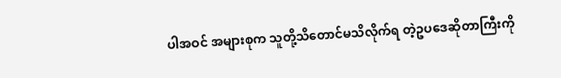ပါအဝင် အများစုက သူတို့သိတောင်မသိလိုက်ရ တဲ့ဥပဒေဆိုတာကြီးကို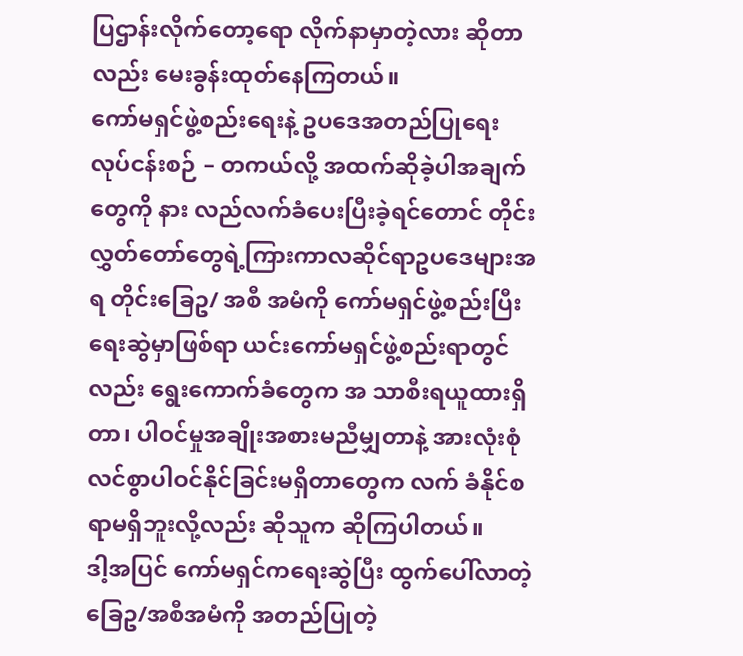ပြဌာန်းလိုက်တော့ရော လိုက်နာမှာတဲ့လား ဆိုတာလည်း မေးခွန်းထုတ်နေကြတယ်။
ကော်မရှင်ဖွဲ့စည်းရေးနဲ့ ဥပဒေအတည်ပြုရေးလုပ်ငန်းစဉ် – တကယ်လို့ အထက်ဆိုခဲ့ပါအချက်တွေကို နား လည်လက်ခံပေးပြီးခဲ့ရင်တောင် တိုင်းလွှတ်တော်တွေရဲ့ကြားကာလဆိုင်ရာဥပဒေများအရ တိုင်းခြေဥ/ အစီ အမံကို ကော်မရှင်ဖွဲ့စည်းပြီးရေးဆွဲမှာဖြစ်ရာ ယင်းကော်မရှင်ဖွဲ့စည်းရာတွင်လည်း ရွေးကောက်ခံတွေက အ သာစီးရယူထားရှိတာ၊ ပါဝင်မှုအချိုးအစားမညီမျှတာနဲ့ အားလုံးစုံလင်စွာပါဝင်နိုင်ခြင်းမရှိတာတွေက လက် ခံနိုင်စရာမရှိဘူးလို့လည်း ဆိုသူက ဆိုကြပါတယ်။
ဒါ့အပြင် ကော်မရှင်ကရေးဆွဲပြီး ထွက်ပေါ်လာတဲ့ ခြေဥ/အစီအမံကို အတည်ပြုတဲ့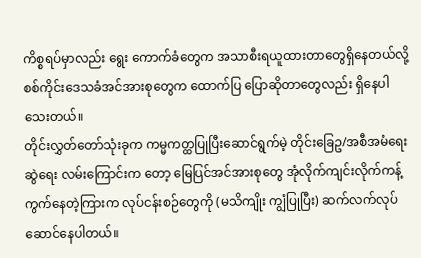ကိစ္စရပ်မှာလည်း ရွေး ကောက်ခံတွေက အသာစီးရယူထားတာတွေရှိနေတယ်လို့ စစ်ကိုင်းဒေသခံအင်အားစုတွေက ထောက်ပြ ပြောဆိုတာတွေလည်း ရှိနေပါသေးတယ်။
တိုင်းလွှတ်တော်သုံးခုက ကမ္မကတ္ထပြုပြီးဆောင်ရွက်မဲ့ တိုင်းခြေဥ/အစီအမံရေးဆွဲရေး လမ်းကြောင်းက တော့ မြေပြင်အင်အားစုတွေ အုံလိုက်ကျင်းလိုက်ကန့်ကွက်နေတဲ့ကြားက လုပ်ငန်းစဉ်တွေကို (မသိကျိုး ကျွံပြုပြီး) ဆက်လက်လုပ်ဆောင်နေပါတယ်။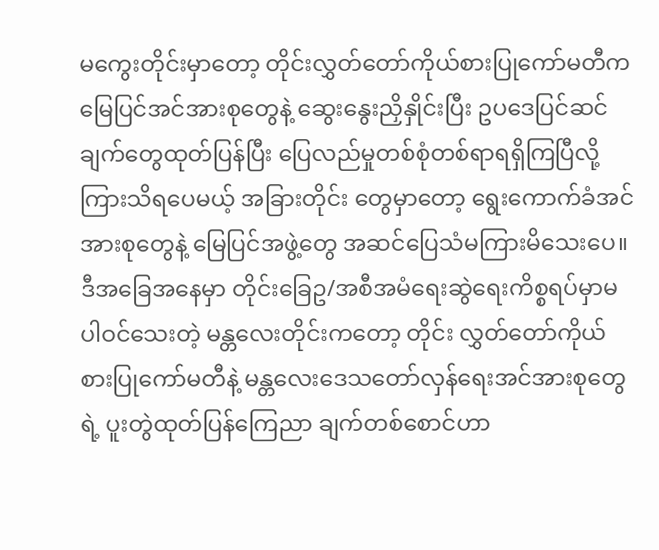မကွေးတိုင်းမှာတော့ တိုင်းလွှတ်တော်ကိုယ်စားပြုကော်မတီက မြေပြင်အင်အားစုတွေနဲ့ ဆွေးနွေးညှိနှိုင်းပြီး ဥပဒေပြင်ဆင်ချက်တွေထုတ်ပြန်ပြီး ပြေလည်မှုတစ်စုံတစ်ရာရရှိကြပြီလို့ ကြားသိရပေမယ့် အခြားတိုင်း တွေမှာတော့ ရွေးကောက်ခံအင်အားစုတွေနဲ့ မြေပြင်အဖွဲ့တွေ အဆင်ပြေသံမကြားမိသေးပေ။
ဒီအခြေအနေမှာ တိုင်းခြေဥ/အစီအမံရေးဆွဲရေးကိစ္စရပ်မှာမပါဝင်သေးတဲ့ မန္တလေးတိုင်းကတော့ တိုင်း လွှတ်တော်ကိုယ်စားပြုကော်မတီနဲ့ မန္တလေးဒေသတော်လှန်ရေးအင်အားစုတွေရဲ့ ပူးတွဲထုတ်ပြန်ကြေညာ ချက်တစ်စောင်ဟာ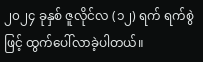၂၀၂၄ ခုနှစ် ဇူလိုင်လ (၁၂) ရက် ရက်စွဲဖြင့် ထွက်ပေါ်လာခဲ့ပါတယ်။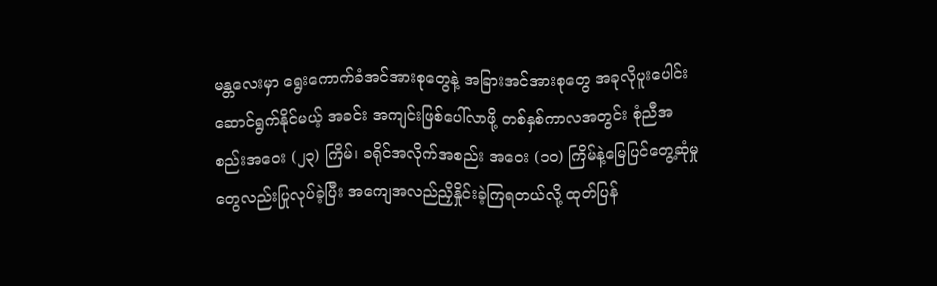မန္တလေးမှာ ရွေးကောက်ခံအင်အားစုတွေနဲ့ အခြားအင်အားစုတွေ အခုလိုပူးပေါင်းဆောင်ရွက်နိုင်မယ့် အခင်း အကျင်းဖြစ်ပေါ်လာဖို့ တစ်နှစ်ကာလအတွင်း စုံညီအစည်းအဝေး (၂၃) ကြိမ်၊ ခရိုင်အလိုက်အစည်း အဝေး (၁၀) ကြိမ်နဲ့မြေပြင်တွေ့ဆုံမှုတွေလည်းပြုလုပ်ခဲ့ပြီး အကျေအလည်ညှိနှိုင်းခဲ့ကြရတယ်လို့ ထုတ်ပြန်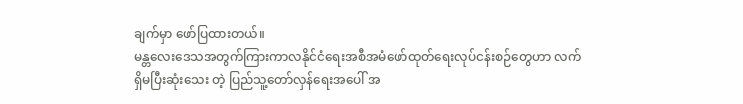ချက်မှာ ဖော်ပြထားတယ်။
မန္တလေးဒေသအတွက်ကြားကာလနိုင်ငံရေးအစီအမံဖော်ထုတ်ရေးလုပ်ငန်းစဉ်တွေဟာ လက်ရှိမပြီးဆုံးသေး တဲ့ ပြည်သူ့တော်လှန်ရေးအပေါ် အ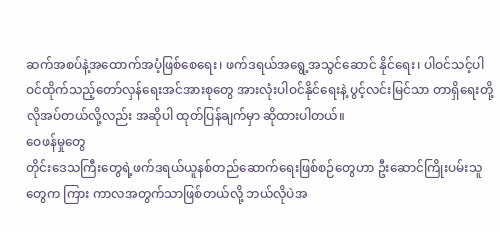ဆက်အစပ်နဲ့အထောက်အပံ့ဖြစ်စေရေး၊ ဖက်ဒရယ်အရွေ့အသွင်ဆောင် နိုင်ရေး၊ ပါဝင်သင့်ပါဝင်ထိုက်သည့်တော်လှန်ရေးအင်အားစုတွေ အားလုံးပါဝင်နိုင်ရေးနဲ့ ပွင့်လင်းမြင်သာ တာရှိရေးတို့ လိုအပ်တယ်လို့လည်း အဆိုပါ ထုတ်ပြန်ချက်မှာ ဆိုထားပါတယ်။
ဝေဖန်မှုတွေ
တိုင်းဒေသကြီးတွေရဲ့ဖက်ဒရယ်ယူနစ်တည်ဆောက်ရေးဖြစ်စဉ်တွေဟာ ဦးဆောင်ကြိုးပမ်းသူတွေက ကြား ကာလအတွက်သာဖြစ်တယ်လို့ ဘယ်လိုပဲအ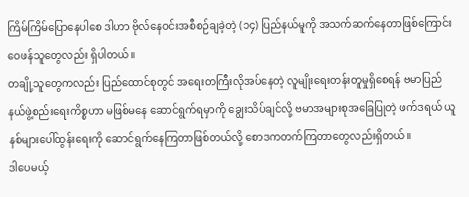ကြိမ်ကြိမ်ပြောနေပါစေ ဒါဟာ ဗိုလ်နေဝင်းအစီစဉ်ချခဲ့တဲ့ (၁၄) ပြည်နယ်မူကို အသက်ဆက်နေတာဖြစ်ကြောင်း ဝေဖန်သူတွေလည်း ရှိပါတယ်။
တချို့သူတွေကလည်း ပြည်ထောင်စုတွင် အရေးတကြီးလိုအပ်နေတဲ့ လူမျိုးရေးတန်းတူမှုရှိစေရန် ဗမာပြည် နယ်ဖွဲ့စည်းရေးကိစ္စဟာ မဖြစ်မနေ ဆောင်ရွက်ရမှာကို ချွေးသိပ်ချင်လို့ ဗမာအများစုအခြေပြုတဲ့ ဖက်ဒရယ် ယူနစ်များပေါ်ထွန်းရေးကို ဆောင်ရွက်နေကြတာဖြစ်တယ်လို့ စောဒကတက်ကြတာတွေလည်းရှိတယ်။
ဒါပေမယ့်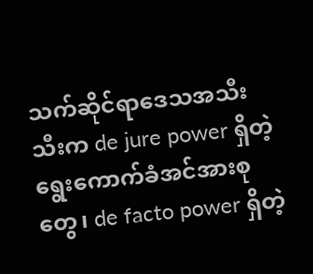သက်ဆိုင်ရာဒေသအသီးသီးက de jure power ရှိတဲ့ ရွေးကောက်ခံအင်အားစုတွေ၊ de facto power ရှိတဲ့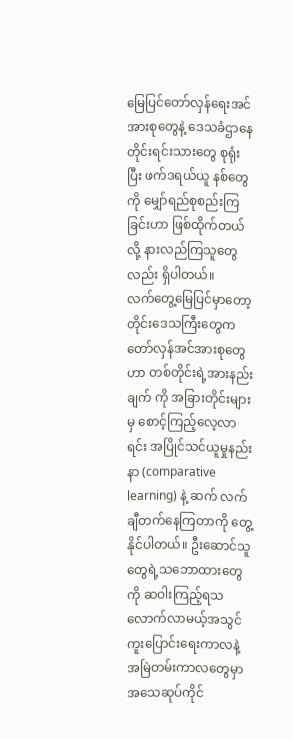မြေပြင်တော်လှန်ရေးအင်အားစုတွေနဲ့ ဒေသခံဌာနေတိုင်းရင်းသားတွေ စုရုံးပြီး ဖက်ဒရယ်ယူ နစ်တွေကို မျှော်ရည်စုစည်းကြခြင်းဟာ ဖြစ်ထိုက်တယ်လို့ နားလည်ကြသူတွေလည်း ရှိပါတယ်။
လက်တွေ့မြေပြင်မှာတော့ တိုင်းဒေသကြီးတွေက တော်လှန်အင်အားစုတွေဟာ တစ်တိုင်းရဲ့အားနည်းချက် ကို အခြားတိုင်းများမှ စောင့်ကြည့်လေ့လာရင်း အပြိုင်သင်ယူမှုနည်းနာ (comparative learning) နဲ့ ဆက် လက်ချီတက်နေကြတာကို တွေ့နိုင်ပါတယ်။ ဦးဆောင်သူတွေရဲ့သဘောထားတွေကို ဆဝါးကြည့်ရသ လောက်လာမယ့်အသွင်ကူးပြောင်းရေးကာလနဲ့ အမြဲတမ်းကာလတွေမှာ အသေဆုပ်ကိုင်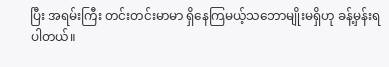ပြီး အရမ်းကြီး တင်းတင်းမာမာ ရှိနေကြမယ့်သဘောမျိုးမရှိဟု ခန့်မှန်းရပါတယ်။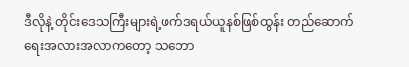ဒီလိုနဲ့ တိုင်းဒေသကြီးများရဲ့ဖက်ဒရယ်ယူနစ်ဖြစ်ထွန်း တည်ဆောက်ရေးအလားအလာကတော့ သဘော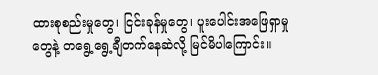ထားစုစည်းမှုတွေ၊ ငြင်းခုန်မှုတွေ၊ ပူးပေါင်းအဖြေရှာမှုတွေနဲ့ တရွေ့ရွေ့ချီတက်နေဆဲလို့ မြင်မိပါကြောင်း။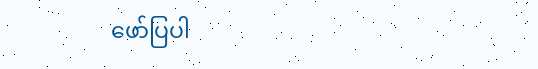ဖော်ပြပါ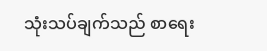သုံးသပ်ချက်သည် စာရေး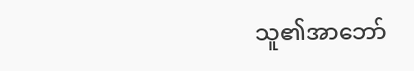သူ၏အာဘော်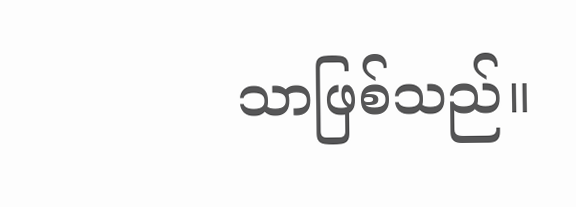သာဖြစ်သည်။